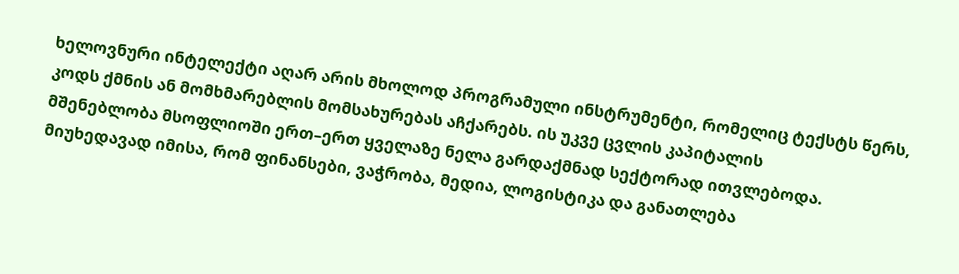ხელოვნური ინტელექტი აღარ არის მხოლოდ პროგრამული ინსტრუმენტი, რომელიც ტექსტს წერს, კოდს ქმნის ან მომხმარებლის მომსახურებას აჩქარებს. ის უკვე ცვლის კაპიტალის
მშენებლობა მსოფლიოში ერთ–ერთ ყველაზე ნელა გარდაქმნად სექტორად ითვლებოდა. მიუხედავად იმისა, რომ ფინანსები, ვაჭრობა, მედია, ლოგისტიკა და განათლება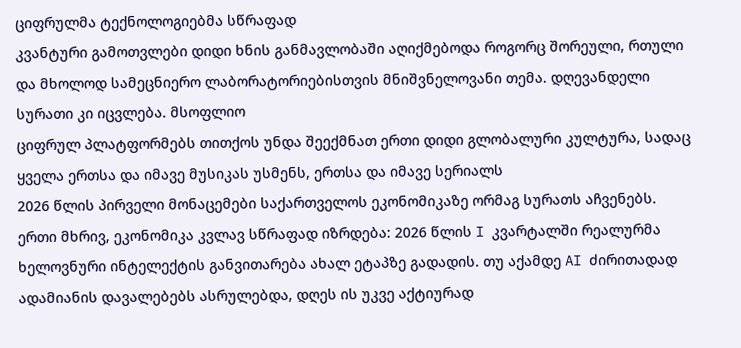ციფრულმა ტექნოლოგიებმა სწრაფად
კვანტური გამოთვლები დიდი ხნის განმავლობაში აღიქმებოდა როგორც შორეული, რთული და მხოლოდ სამეცნიერო ლაბორატორიებისთვის მნიშვნელოვანი თემა. დღევანდელი სურათი კი იცვლება. მსოფლიო
ციფრულ პლატფორმებს თითქოს უნდა შეექმნათ ერთი დიდი გლობალური კულტურა, სადაც ყველა ერთსა და იმავე მუსიკას უსმენს, ერთსა და იმავე სერიალს
2026 წლის პირველი მონაცემები საქართველოს ეკონომიკაზე ორმაგ სურათს აჩვენებს. ერთი მხრივ, ეკონომიკა კვლავ სწრაფად იზრდება: 2026 წლის I კვარტალში რეალურმა
ხელოვნური ინტელექტის განვითარება ახალ ეტაპზე გადადის. თუ აქამდე AI ძირითადად ადამიანის დავალებებს ასრულებდა, დღეს ის უკვე აქტიურად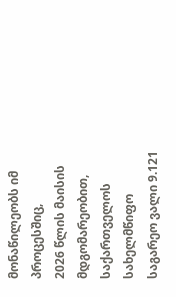მონაწილეობს იმ პროცესშიც,
2026 წლის მაისის მდგომარეობით, საქართველოს სახელმწიფო საგარეო ვალი 9.121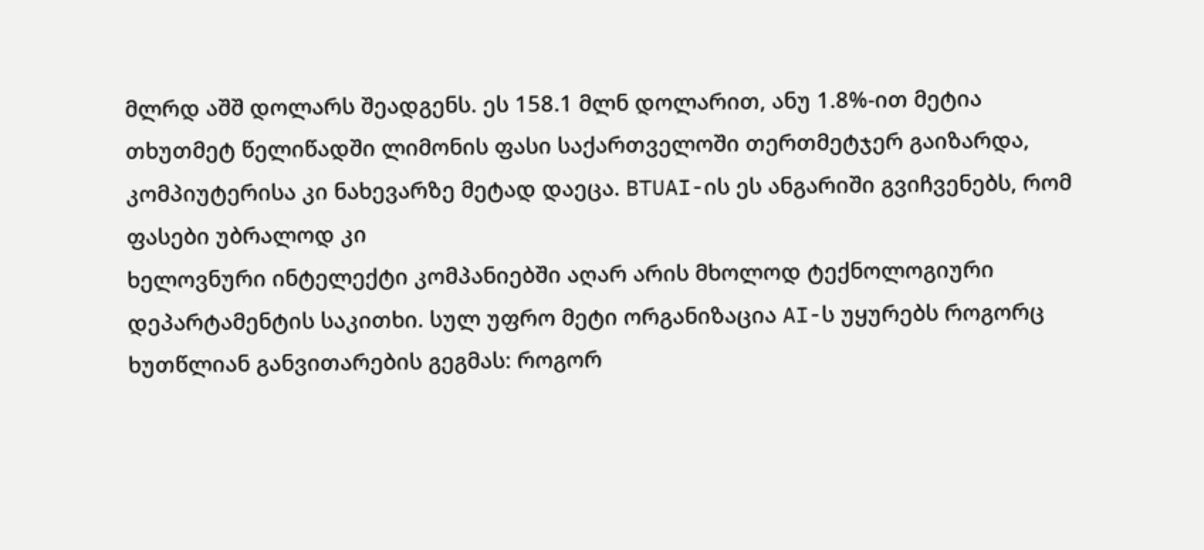მლრდ აშშ დოლარს შეადგენს. ეს 158.1 მლნ დოლარით, ანუ 1.8%-ით მეტია
თხუთმეტ წელიწადში ლიმონის ფასი საქართველოში თერთმეტჯერ გაიზარდა, კომპიუტერისა კი ნახევარზე მეტად დაეცა. BTUAI-ის ეს ანგარიში გვიჩვენებს, რომ ფასები უბრალოდ კი
ხელოვნური ინტელექტი კომპანიებში აღარ არის მხოლოდ ტექნოლოგიური დეპარტამენტის საკითხი. სულ უფრო მეტი ორგანიზაცია AI-ს უყურებს როგორც ხუთწლიან განვითარების გეგმას: როგორ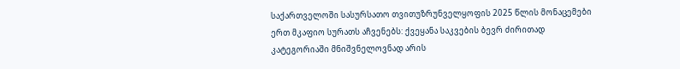საქართველოში სასურსათო თვითუზრუნველყოფის 2025 წლის მონაცემები ერთ მკაფიო სურათს აჩვენებს: ქვეყანა საკვების ბევრ ძირითად კატეგორიაში მნიშვნელოვნად არის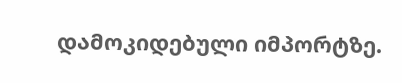დამოკიდებული იმპორტზე.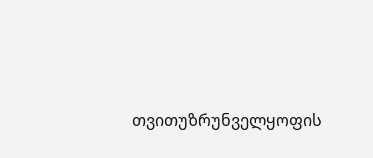თვითუზრუნველყოფის